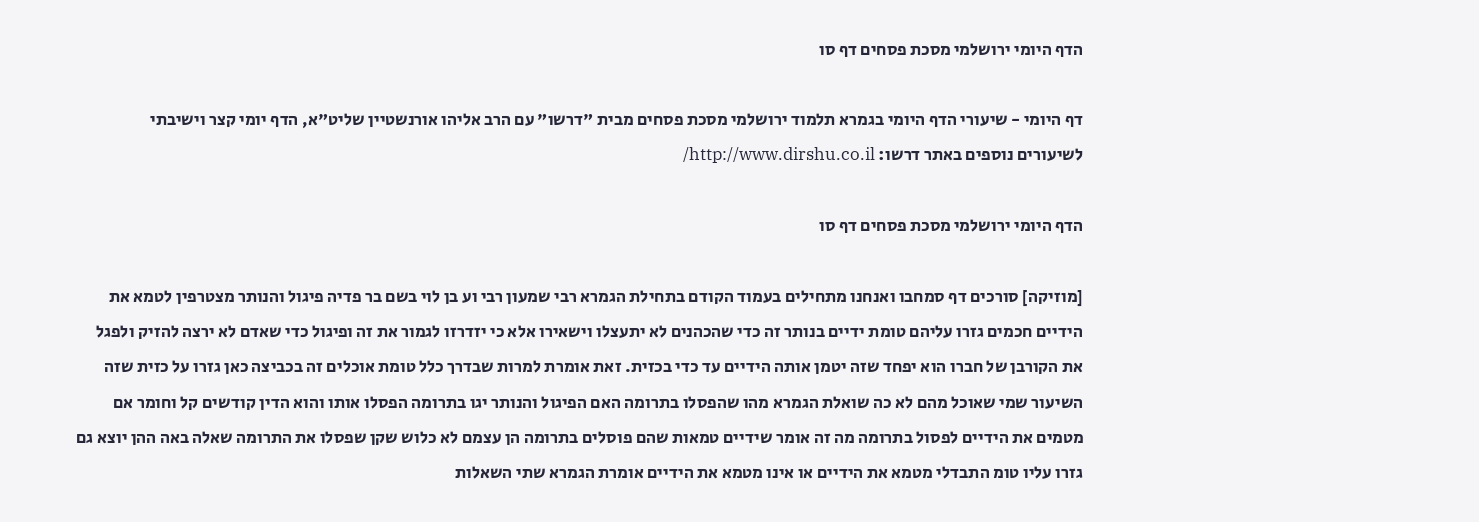הדף היומי ירושלמי מסכת פסחים דף סו

דף היומי - שיעורי הדף היומי בגמרא תלמוד ירושלמי מסכת פסחים מבית "דרשו" עם הרב אליהו אורנשטיין שליט"א, הדף יומי קצר וישיבתי
לשיעורים נוספים באתר דרשו: http://www.dirshu.co.il/

הדף היומי ירושלמי מסכת פסחים דף סו

[מוזיקה] סורכים דף סמחבו ואנחנו מתחילים בעמוד הקודם בתחילת הגמרא רבי שמעון רבי וע בן לוי בשם בר פדיה פיגול והנותר מצטרפין לטמא את הידיים חכמים גזרו עליהם טומת ידיים בנותר זה כדי שהכהנים לא יתעצלו וישאירו אלא כי יזדרזו לגמור את זה ופיגול כדי שאדם לא ירצה להזיק ולפגל את הקורבן של חברו הוא יפחד שזה יטמן אותה הידיים עד כדי בכזית. זאת אומרת למרות שבדרך כלל טומת אוכלים זה בכביצה כאן גזרו על כזית שזה השיעור שמי שאוכל מהם לא כה שואלת הגמרא מהו שהפסלו בתרומה האם הפיגול והנותר יגו בתרומה הפסלו אותו והוא הדין קודשים קל וחומר אם מטמים את הידיים לפסול בתרומה מה זה אומר שידיים טמאות שהם פוסלים בתרומה הן עצמם לא כלוש שקן שפסלו את התרומה שאלה באה ההן יוצא גם גזרו עליו טומ התבדלי מטמא את הידיים או אינו מטמא את הידיים אומרת הגמרא שתי השאלות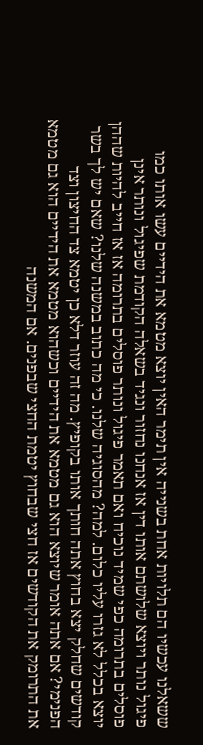ששאלנו עכשיו הם תלויות אחת בשנייה אין תימר האין יוצא מטמא את הידיים עשו אותו כמו פיגול נותר ויוצא שלושתם אותו דין אז אנחנו נחזור ונגיד בשאלה הקודמת שפיגול ונותר אינן פוסלים בתרומה כפי שמיד נוכיח ואם תאמר פיגול ונותר פוסלים בתרומה אז אז חייב להיות שההן יוצא בכלל לא גזרו עליו כלום. למה? מהסוגיה שלנו. כי מה כתוב במשנה שלנו? שאם יש לך בשר קודשים שחלק יצא בחוץ אתה חותך אותו בקופיץ. מה זה עוזר דלא כן יטמא צד החיצון וצד הפנימי? אם אתה אומר שיוצא הוא גם מטמא את הידיים וכשהוא מטמא את הידיים הוא גם מטמא את התרומק את הקודשים אז חצי שבחוץ יטמת החצי שבפנים. אם המשנה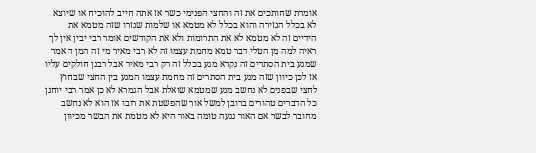אומרת שחותכים את זה והחצי הפנימי כשר אז אתה חייב להוכיח או שיוצא לא בכלל הגזירה והוא בכלל לא מטמא או שלמות שגזרו שזה מטמא את הידיים זה לא מטמא לא את התרומות ולא את הקודשים אומר רבי יבין אין לך ראיה למה מן הטלי דבר טמא מחמת עצמו זה לא רבי מאיר מי זה המן ד אמר שמגע בית הסתרים זה נקרא מגע בכלל זה רק רבי מאיר אבל רבנן חולקים עליו אז לכן כיוון שזה מגע בית הסתרים זה מחמת עצמו המגע בין החצי שבחוץ לחצי שבפנים לא נחשב מגע שמטמא שואלת אבל הגמרא לא כן אמר רבי יוחנן כל הדברים טהורים ברובן למשל אור שהפשטת את רובו אז הוא לא נחשב מחובר לבשר אם האור נגעה טומה באור היא לא מטמת את הבשר מכיוון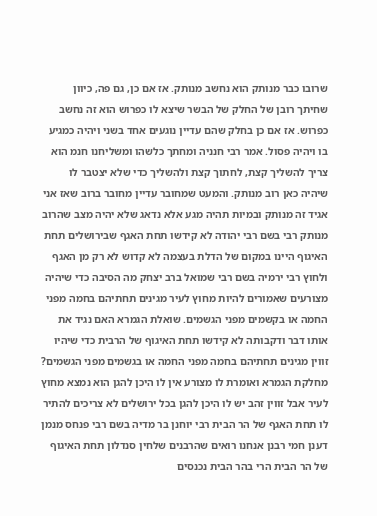שרובו כבר מנותק הוא נחשב מנותק. אז אם כן, גם פה, כיוון שחיתך רובן של החלק של הבשר שיצא לו כפרוש הוא זה נחשב כפרוש. אז אם כן בחלק שהם עדיין נוגעים אחד בשני ויהיה כמגיע בו ויהיה פסול. אמר רבי חנניה ומחתך כלשהו ומשליחנו חנמ הוא צריך להשליך קצת, לחתוך קצת ולהשליך כדי שלא יצטבר לו שיהיה כאן רוב מנותק. והמעט שמחובר עדיין מחובר ברוב שאז אני אגיד זה מנותק ובמיות תהיה מגע אלא נדאג שלא יהיה מצב שהרוב מנותק רבי בשם רבי יהודה לא קידשו תחת האגף שבירושלים תחת האיגוף היינו במקום של הדלת בעצמה לא קדוש לא רק מן האגף ולחוץ רבי ירמיה בשם רבי שמואל ברב יצחק מה הסיבה כדי שיהיה מצורעים שאמורים להיות מחוץ לעיר מגינים תחתיהם בחמה מפני החמה או בקשמים מפני הגשמים. שואלת הגמרא האם נגיד את אותו דבר ודקבותה לא קידשו תחת האיגוף של הרבית כדי שיהיו זווין מגינים תחתיהם בחמה מפני החמה או בגשמים מפני הגשמים? מחלקת הגמרא ואומרת לו מצורע אין לו היכן להגן הוא נמצא מחוץ לעיר אבל זווין זהב יש לו היכן להגן בכל ירושלים לא צריכים להתיר לו תחת האגף של הר הבית רבי יוחנן בר מדיה בשם רבי פנחס מנמן דענן חמי רבנן אנחנו רואים שהרבנים שלחין סנדלון תחת האיגוף של הר הבית הרי בהר הבית נכנסים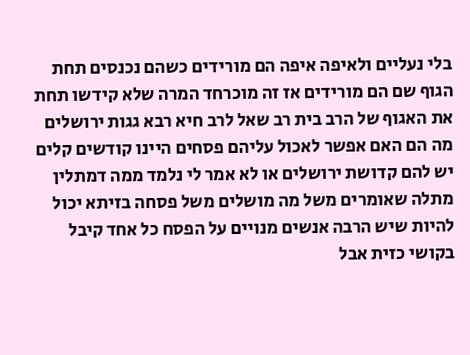בלי נעליים ולאיפה איפה הם מורידים כשהם נכנסים תחת הגוף שם הם מורידים אז זה מוכרחד המרה שלא קידשו תחת את האגוף של הרב בית רב שאל לרב חיא רבא גגות ירושלים מה הם האם אפשר לאכול עליהם פסחים היינו קודשים קלים יש להם קדושת ירושלים או לא אמר לי נלמד ממה דמתלין מתלה שאומרים משל מה מושלים משל פסחה בזיתא יכול להיות שיש הרבה אנשים מנויים על הפסח כל אחד קיבל בקושי כזית אבל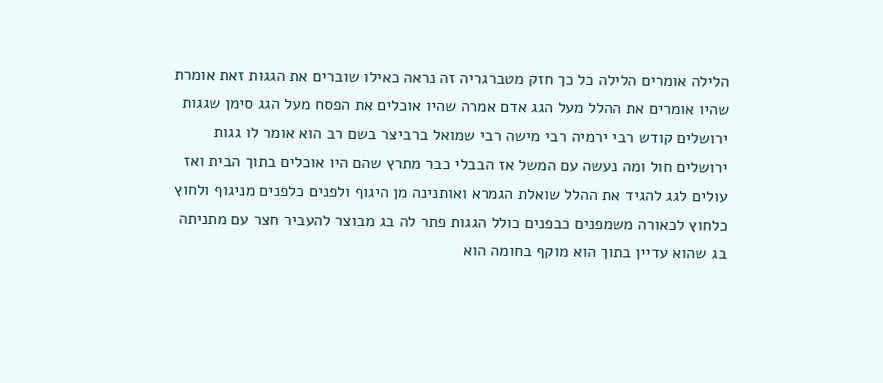הלילה אומרים הלילה כל כך חזק מטברגריה זה נראה כאילו שוברים את הגגות זאת אומרת שהיו אומרים את ההלל מעל הגג אדם אמרה שהיו אוכלים את הפסח מעל הגג סימן שגגות ירושלים קודש רבי ירמיה רבי מישה רבי שמואל ברביצר בשם רב הוא אומר לו גגות ירושלים חול ומה נעשה עם המשל אז הבבלי כבר מתרץ שהם היו אוכלים בתוך הבית ואז עולים לגג להגיד את ההלל שואלת הגמרא ואותנינה מן היגוף ולפנים כלפנים מניגוף ולחוץ כלחוץ לכאורה משמפנים כבפנים כולל הגגות פתר לה בג מבוצר להעביר חצר עם מתניתה בג שהוא עדיין בתוך הוא מוקף בחומה הוא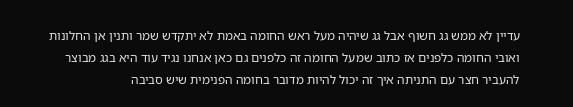עדיין לא ממש גג חשוף אבל גג שיהיה מעל ראש החומה באמת לא יתקדש שמר ותנין אן החלונות ואובי החומה כלפנים אז כתוב שמעל החומה זה כלפנים גם כאן אנחנו נגיד עוד היא בגג מבוצר להעביר חצר עם התניתה איך זה יכול להיות מדובר בחומה הפנימית שיש סביבה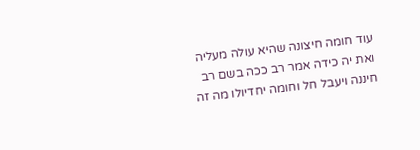עוד חומה חיצונה שהיא עולה מעליה ואת יה כידה אמר רב ככה בשם רב חיננה ויעבל חל וחומה יחדיולו מה זה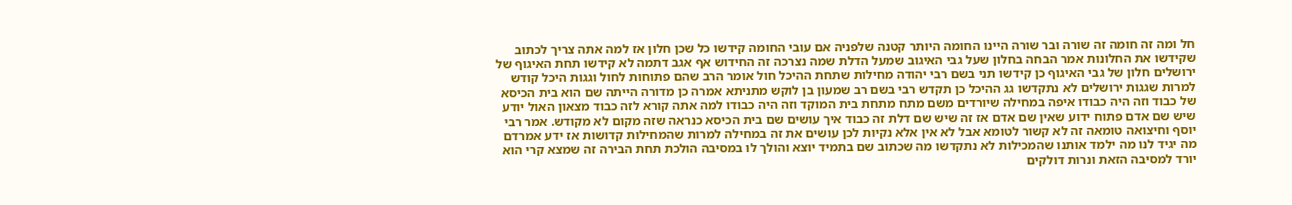חל ומה זה חומה זה שורה ובר שורה היינו החומה היותר קטנה שלפניה אם עובי החומה קידשו כל שכן חלון אז למה אתה צריך לכתוב שקידשו את החלונות אמר הבחה בחלון שעל גבי האיגוב שמעל הדלת שמה נצרכה זה החידוש אף אגב דתמה לא קידשו תחת האיגוף של ירושלים חלון של גבי האיגוף כן קידשו תני בשם רבי יהודה מחילות שתחת ההיכל חול אומר הרב שהם פתוחות לחול וגגות היכל קודש למרות שגגות ירושלים לא נתקדשו גג ההיכל כן תקדש רבי בשם רב שמעון בן לוקש מתניתא אמרה כן מדורה הייתה שם הוא בית הכיסא של כבוד וזה היה כבודו איפה במחילה שיורדים משם מתח מתחת בית המוקד וזה היה כבודו למה אתה קורא לזה כבוד מצאון האול יודע שיש שם אדם פתוח ידוע שאין שם אדם אז זה שיש שם דלת זה כבוד איך עושים שם בית הכיסא כנראה שזה מקום לא מקודש. אמר רבי יוסף וחיצואה טומאה זה לא קשור לטומא אבל לא אין אלא נקיות לכן עושים את זה במחילה למרות שהמחילות קדושות אז ידע אמרדם מה יגיד לנו מה ילמד אותנו שהמכילות לא נתקדשו מה שכתוב שם בתמיד יוצא והולך לו במסיבה הולכת תחת הבירה זה שמצא קרי הוא יורד למסיבה הזאת ונרות דולקים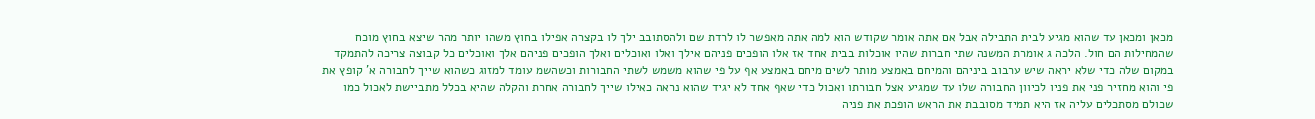מכאן ומכאן עד שהוא מגיע לבית התבילה אבל אם אתה אומר שקודש הוא למה אתה מאפשר לו לרדת שם ולהסתובב ילך לו בקצרה אפילו בחוץ משהו יותר מהר שיצא בחוץ מוכח שהמחילות הם חול. הלכה ג אומרת המשנה שתי חברות שהיו אוכלות בבית אחד אז אלו הופכים פניהם אילך ואלו ואוכלים ואלך הופכים פניהם אלך ואוכלים כל קבוצה צריכה להתמקד במקום שלה כדי שלא יראה שיש ערבוב ביניהם והמיחם באמצע מותר לשים מיחם באמצע אף על פי שהוא משמש לשתי החבורות וכשהשמ עומד למזוג כשהוא שייך לחבורה א' קופץ את פי והוא מחזיר פני את פניו לכיוון החבורה שלו עד שמגיע אצל חבורתו ואכול כדי שאף אחד לא יגיד שהוא נראה כאילו שייך לחבורה אחרת והקלה שהיא בכלל מתביישת לאכול כמו שכולם מסתכלים עליה אז היא תמיד מסובבת את הראש הופכת את פניה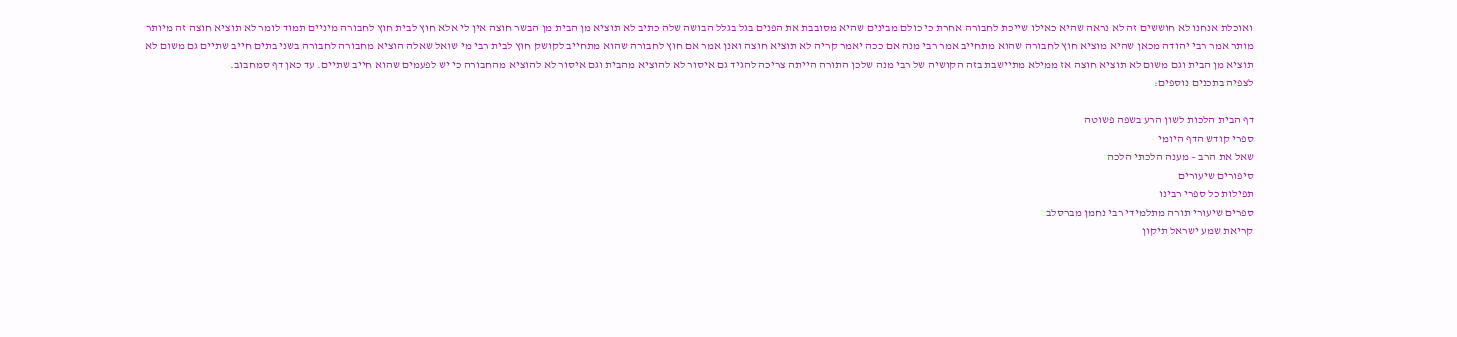ואוכלת אנחנו לא חוששים זה לא נראה שהיא כאילו שייכת לחבורה אחרת כי כולם מבינים שהיא מסובבת את הפנים בגל בגלל הבושה שלה כתיב לא תוציא מן הבית מן הבשר חוצה אין לי אלא חוץ לבית חוץ לחבורה מיניים תמוד לומר לא תוציא חוצה זה מיותר מותר אמר רבי יהודה מכאן שהיא מוציא חוץ לחבורה שהוא מתחייב אמר רבי מנה אם ככה יאמר קריה לא תוציא חוצה ואנן אמר אם חוץ לחבורה שהוא מתחייב לקושק חוץ לבית רבי מי שואל שאלה הוציא מחבורה לחבורה בשני בתים חייב שתיים גם משום לא תוציא מן הבית וגם משום לא תוציא חוצה אז ממילא מתיישבת בזה הקושיה של רבי מנה שלכן התורה הייתה צריכה להגיד גם איסור לא להוציא מהבית וגם איסור לא להוציא מהחבורה כי יש לפעמים שהוא חייב שתיים. עד כאן דף סמחבוב.
לצפיה בתכנים נוספים:

דף הבית הלכות לשון הרע בשפה פשוטה
ספרי קודש הדף היומי
שאל את הרב – מענה הלכתי הלכה
סיפורים שיעורים
תפילות כל ספרי רבינו
ספרים שיעורי תורה מתלמידי רבי נחמן מברסלב
קריאת שמע ישראל תיקון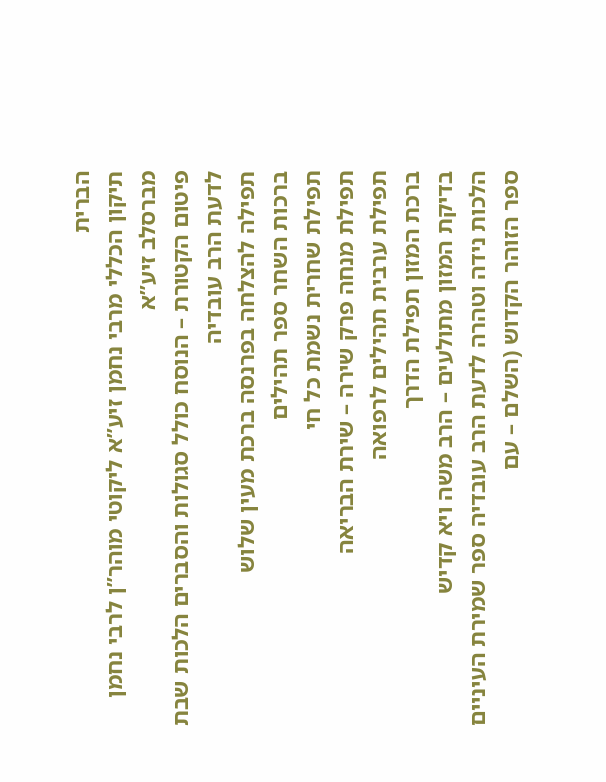הברית
תיקון הכללי מרבי נחמן זיע”א ליקוטי מוהר”ן לרבי נחמן מברסלב זיע”א
פיטום הקטורת – הנוסח כולל סגולות והסברים הלכות שבת לדעת הרב עובדיה
תפילה להצלחה בפרנסה ברכת מעין שלוש
ברכות השחר ספר תהילים
תפילת שחרית נשמת כל חי
תפילת מנחה פרק שירה – שירת הבריאה
תפילת ערבית תהילים לרפואה
ברכת המזון תפילת הדרך
בדיקת המזון מתולעים – הרב משה ויא קדיש
הלכות נידה וטהרה לדעת הרב עובדיה ספר שמירת העיניים
ספר הזוהר הקדוש (השלם – עם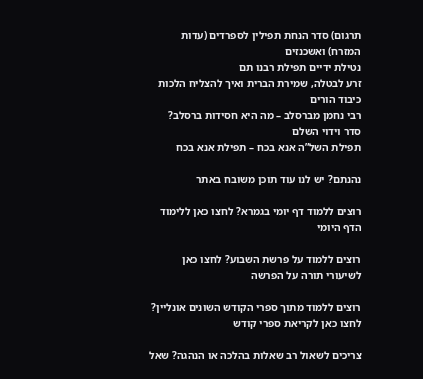תרגום) סדר הנחת תפילין לספרדים (עדות המזרח) ואשכנזים
נטילת ידיים תפילת רבנו תם
זרע לבטלה, שמירת הברית ואיך להצליח הלכות כיבוד הורים
רבי נחמן מברסלב – מה היא חסידות ברסלב? סדר וידוי השלם
תפילת השל”ה אנא בכח – תפילת אנא בכח

נהנתם? יש לנו עוד תוכן משובח באתר

רוצים ללמוד דף יומי בגמרא? לחצו כאן ללימוד הדף היומי

רוצים ללמוד על פרשת השבוע? לחצו כאן לשיעורי תורה על הפרשה

רוצים ללמוד מתוך ספרי הקודש השונים אונליין? לחצו כאן לקריאת ספרי קודש

צריכים לשאול רב שאלות בהלכה או הנהגה? שאל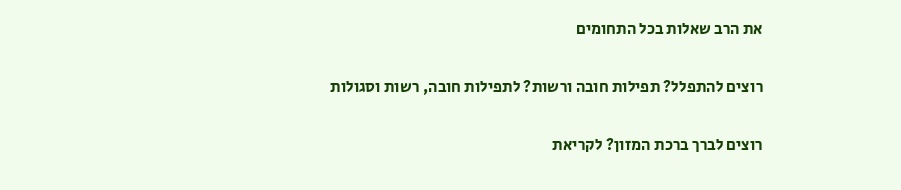את הרב שאלות בכל התחומים

רוצים להתפלל? תפילות חובה ורשות? לתפילות חובה, רשות וסגולות

רוצים לברך ברכת המזון? לקריאת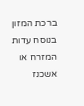ברכת המזון בנוסח עדות המזרח או אשכנז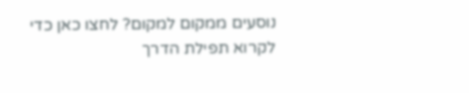נוסעים ממקום למקום? לחצו כאן כדי לקרוא תפילת הדרך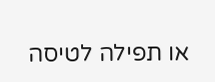או תפילה לטיסה